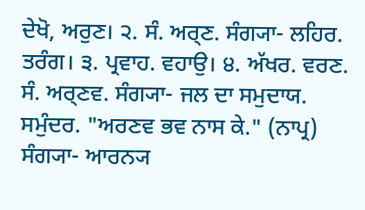ਦੇਖੋ, ਅਰੁਣ। ੨. ਸੰ. ਅਰ੍ਣ. ਸੰਗ੍ਯਾ- ਲਹਿਰ. ਤਰੰਗ। ੩. ਪ੍ਰਵਾਹ. ਵਹਾਉ। ੪. ਅੱਖਰ. ਵਰਣ.
ਸੰ. ਅਰ੍ਣਵ. ਸੰਗ੍ਯਾ- ਜਲ ਦਾ ਸਮੁਦਾਯ. ਸਮੁੰਦਰ. "ਅਰਣਵ ਭਵ ਨਾਸ ਕੇ." (ਨਾਪ੍ਰ)
ਸੰਗ੍ਯਾ- ਆਰਨ੍ਯ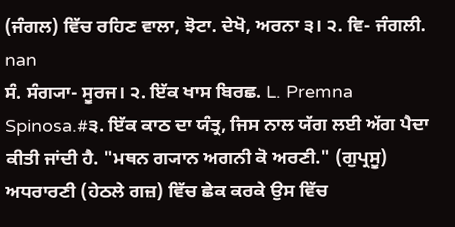(ਜੰਗਲ) ਵਿੱਚ ਰਹਿਣ ਵਾਲਾ, ਝੋਟਾ. ਦੇਖੋ, ਅਰਨਾ ੩। ੨. ਵਿ- ਜੰਗਲੀ.
nan
ਸੰ. ਸੰਗ੍ਯਾ- ਸੂਰਜ। ੨. ਇੱਕ ਖਾਸ ਬਿਰਛ. L. Premna Spinosa.#੩. ਇੱਕ ਕਾਠ ਦਾ ਯੰਤ੍ਰ, ਜਿਸ ਨਾਲ ਯੱਗ ਲਈ ਅੱਗ ਪੈਦਾ ਕੀਤੀ ਜਾਂਦੀ ਹੈ. "ਮਥਨ ਗ੍ਯਾਨ ਅਗਨੀ ਕੋ ਅਰਣੀ." (ਗੁਪ੍ਰਸੂ) ਅਧਰਾਰਣੀ (ਹੇਠਲੇ ਗਜ਼) ਵਿੱਚ ਛੇਕ ਕਰਕੇ ਉਸ ਵਿੱਚ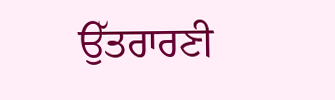ਉੱਤਰਾਰਣੀ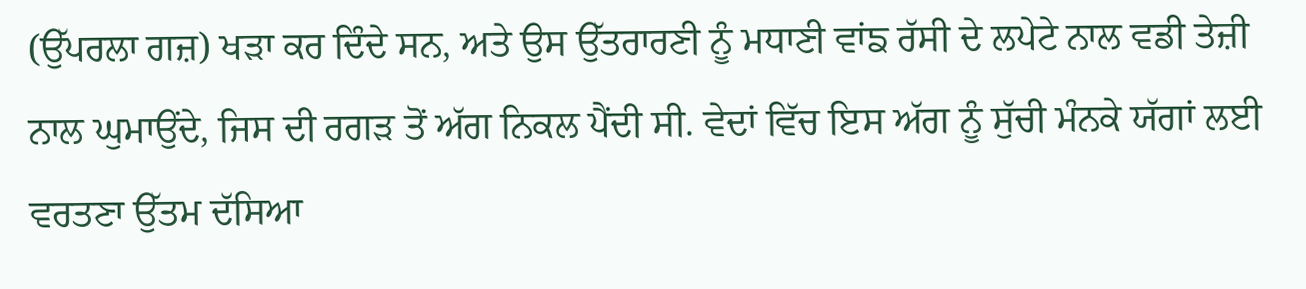(ਉੱਪਰਲਾ ਗਜ਼) ਖੜਾ ਕਰ ਦਿੰਦੇ ਸਨ, ਅਤੇ ਉਸ ਉੱਤਰਾਰਣੀ ਨੂੰ ਮਧਾਣੀ ਵਾਂਙ ਰੱਸੀ ਦੇ ਲਪੇਟੇ ਨਾਲ ਵਡੀ ਤੇਜ਼ੀ ਨਾਲ ਘੁਮਾਉਂਦੇ, ਜਿਸ ਦੀ ਰਗੜ ਤੋਂ ਅੱਗ ਨਿਕਲ ਪੈਂਦੀ ਸੀ. ਵੇਦਾਂ ਵਿੱਚ ਇਸ ਅੱਗ ਨੂੰ ਸੁੱਚੀ ਮੰਨਕੇ ਯੱਗਾਂ ਲਈ ਵਰਤਣਾ ਉੱਤਮ ਦੱਸਿਆ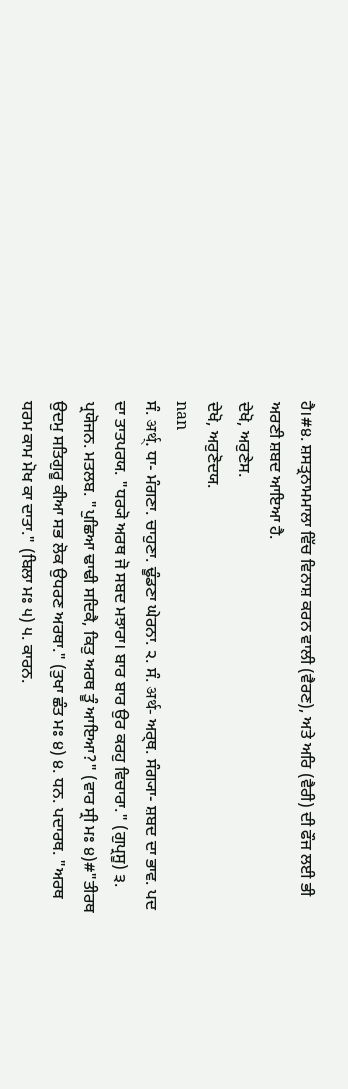ਹੈ।#੪. ਸ਼ਸਤ੍ਰਨਾਮਮਾਲਾ ਵਿੱਚ ਵਿਨਾਸ਼ ਕਰਨ ਵਾਲੀ (ਵੈਰਣ), ਅਤੇ ਅਰਿ (ਵੈਰੀ) ਦੀ ਫੌਜ ਲਈ ਭੀ ਅਰਣੀ ਸ਼ਬਦ ਆਇਆ ਹੈ.
ਦੇਖੋ, ਅਰੁਣੇਸ.
ਦੇਖੋ, ਅਰੁਣੋਦਯ.
nan
ਸੰ. अर्थ्. ਧਾ- ਮੰਗਣਾ. ਚਾਹੁਣਾ. ਢੂੰਡਣਾ ਘੇਰਨਾ. ੨. ਸੰ. अर्थ- ਅਰ੍ਥ. ਸੰਗ੍ਯਾ- ਸ਼ਬਦ ਦਾ ਭਾਵ. ਪਦ ਦਾ ਤਾਤਪਰਯ. "ਧਰ੍ਯੋ ਅਰਥ ਜੋ ਸਬਦ ਮਝਾਰਾ। ਬਾਰ ਬਾਰ ਉਰ ਕਰਹੁ ਵਿਚਾਰਾ." (ਗੁਪ੍ਰਸੂ) ੩. ਪ੍ਰਯੋਜਨ. ਮਤਲਬ. "ਪੁਛਿਆ ਢਾਢੀ ਸਦਿਕੈ, ਕਿਤੁ ਅਰਥ ਤੂੰ ਆਇਆ?" (ਵਾਰ ਸ੍ਰੀ ਮਃ ੪)#"ਤੀਰਥ ਉਦਮੁ ਸਤਿਗੁਰੂ ਕੀਆ ਸਭ ਲੋਕ ਉਧਰਣ ਅਰਥਾ." (ਤੁਖਾ ਛੰਤ ਮਃ ੪) ੪. ਧਨ. ਪਦਾਰਥ. "ਅਰਥ ਧਰਮ ਕਾਮ ਮੋਖ ਕਾ ਦਾਤਾ." (ਬਿਲਾ ਮਃ ੫) ੫. ਕਾਰਨ.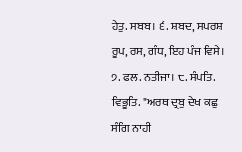ਹੇਤੁ. ਸਬਬ। ੬. ਸ਼ਬਦ, ਸਪਰਸ਼ ਰੂਪ, ਰਸ, ਗੰਧ, ਇਹ ਪੰਜ ਵਿਸੇ। ੭. ਫਲ. ਨਤੀਜਾ। ੮. ਸੰਪਤਿ. ਵਿਭੂਤਿ. "ਅਰਥ ਦ੍ਰਬੁ ਦੇਖ ਕਛੁ ਸੰਗਿ ਨਾਹੀ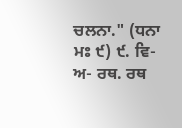ਚਲਨਾ." (ਧਨਾ ਮਃ ੯) ੯. ਵਿ- ਅ- ਰਥ. ਰਥ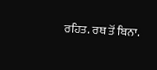ਰਹਿਤ. ਰਥ ਤੋਂ ਬਿਨਾ.